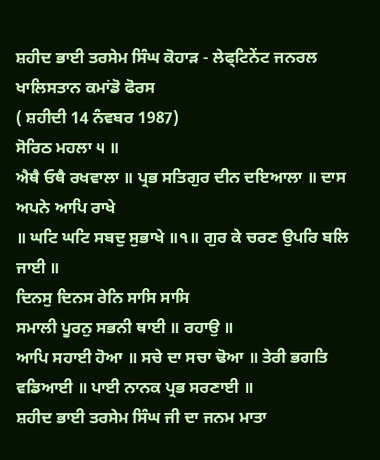ਸ਼ਹੀਦ ਭਾਈ ਤਰਸੇਮ ਸਿੰਘ ਕੋਹਾੜ - ਲੇਫ੍ਟਿਨੇਂਟ ਜਨਰਲ ਖਾਲਿਸਤਾਨ ਕਮਾਂਡੋ ਫੋਰਸ
( ਸ਼ਹੀਦੀ 14 ਨੰਵਬਰ 1987)
ਸੋਰਿਠ ਮਹਲਾ ੫ ॥
ਐਥੈ ਓਥੈ ਰਖਵਾਲਾ ॥ ਪ੍ਰਭ ਸਤਿਗੁਰ ਦੀਨ ਦਇਆਲਾ ॥ ਦਾਸ ਅਪਨੇ ਆਪਿ ਰਾਖੇ
॥ ਘਟਿ ਘਟਿ ਸਬਦੁ ਸੁਭਾਖੇ ॥੧॥ ਗੁਰ ਕੇ ਚਰਣ ਉਪਰਿ ਬਲਿ ਜਾਈ ॥
ਦਿਨਸੁ ਦਿਨਸ ਰੇਨਿ ਸਾਸਿ ਸਾਸਿ
ਸਮਾਲੀ ਪੂਰਨੁ ਸਭਨੀ ਥਾਈ ॥ ਰਹਾਉ ॥
ਆਪਿ ਸਹਾਈ ਹੋਆ ॥ ਸਚੇ ਦਾ ਸਚਾ ਢੋਆ ॥ ਤੇਰੀ ਭਗਤਿ
ਵਡਿਆਈ ॥ ਪਾਈ ਨਾਨਕ ਪ੍ਰਭ ਸਰਣਾਈ ॥
ਸ਼ਹੀਦ ਭਾਈ ਤਰਸੇਮ ਸਿੰਘ ਜੀ ਦਾ ਜਨਮ ਮਾਤਾ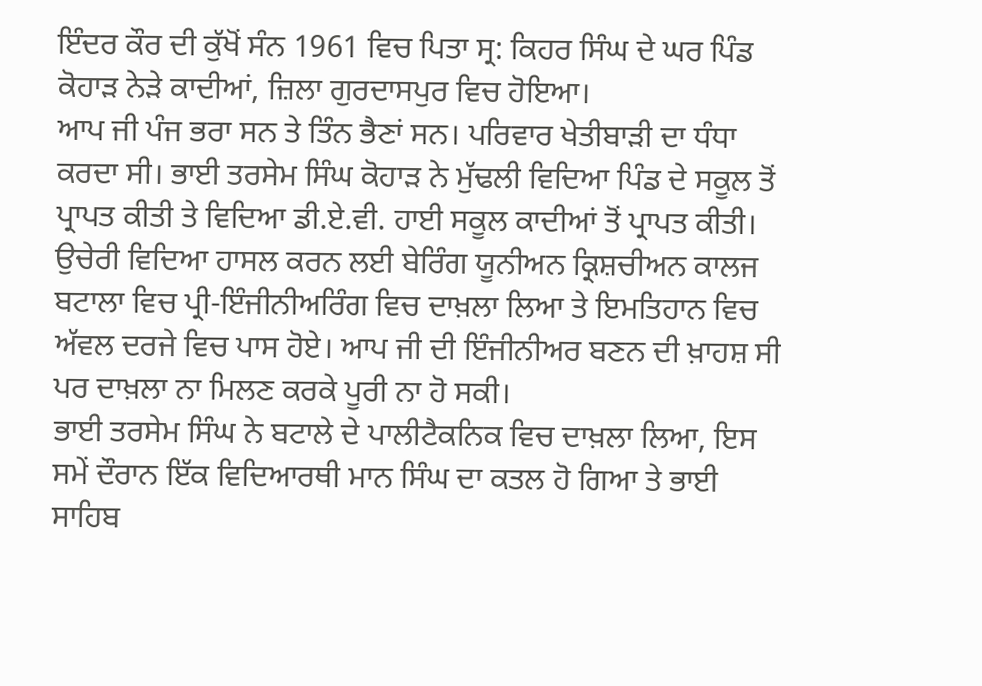ਇੰਦਰ ਕੌਰ ਦੀ ਕੁੱਖੋਂ ਸੰਨ 1961 ਵਿਚ ਪਿਤਾ ਸ੍ਰ: ਕਿਹਰ ਸਿੰਘ ਦੇ ਘਰ ਪਿੰਡ ਕੋਹਾੜ ਨੇੜੇ ਕਾਦੀਆਂ, ਜ਼ਿਲਾ ਗੁਰਦਾਸਪੁਰ ਵਿਚ ਹੋਇਆ।
ਆਪ ਜੀ ਪੰਜ ਭਰਾ ਸਨ ਤੇ ਤਿੰਨ ਭੈਣਾਂ ਸਨ। ਪਰਿਵਾਰ ਖੇਤੀਬਾੜੀ ਦਾ ਧੰਧਾ ਕਰਦਾ ਸੀ। ਭਾਈ ਤਰਸੇਮ ਸਿੰਘ ਕੋਹਾੜ ਨੇ ਮੁੱਢਲੀ ਵਿਦਿਆ ਪਿੰਡ ਦੇ ਸਕੂਲ ਤੋਂ ਪ੍ਰਾਪਤ ਕੀਤੀ ਤੇ ਵਿਦਿਆ ਡੀ.ਏ.ਵੀ. ਹਾਈ ਸਕੂਲ ਕਾਦੀਆਂ ਤੋਂ ਪ੍ਰਾਪਤ ਕੀਤੀ। ਉਚੇਰੀ ਵਿਦਿਆ ਹਾਸਲ ਕਰਨ ਲਈ ਬੇਰਿੰਗ ਯੂਨੀਅਨ ਕ੍ਰਿਸ਼ਚੀਅਨ ਕਾਲਜ ਬਟਾਲਾ ਵਿਚ ਪ੍ਰੀ-ਇੰਜੀਨੀਅਰਿੰਗ ਵਿਚ ਦਾਖ਼ਲਾ ਲਿਆ ਤੇ ਇਮਤਿਹਾਨ ਵਿਚ ਅੱਵਲ ਦਰਜੇ ਵਿਚ ਪਾਸ ਹੋਏ। ਆਪ ਜੀ ਦੀ ਇੰਜੀਨੀਅਰ ਬਣਨ ਦੀ ਖ਼ਾਹਸ਼ ਸੀ ਪਰ ਦਾਖ਼ਲਾ ਨਾ ਮਿਲਣ ਕਰਕੇ ਪੂਰੀ ਨਾ ਹੋ ਸਕੀ।
ਭਾਈ ਤਰਸੇਮ ਸਿੰਘ ਨੇ ਬਟਾਲੇ ਦੇ ਪਾਲੀਟੈਕਨਿਕ ਵਿਚ ਦਾਖ਼ਲਾ ਲਿਆ, ਇਸ ਸਮੇਂ ਦੌਰਾਨ ਇੱਕ ਵਿਦਿਆਰਥੀ ਮਾਨ ਸਿੰਘ ਦਾ ਕਤਲ ਹੋ ਗਿਆ ਤੇ ਭਾਈ ਸਾਹਿਬ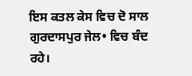ਇਸ ਕਤਲ ਕੇਸ ਵਿਚ ਦੋ ਸਾਲ ਗੁਰਦਾਸਪੁਰ ਜੇਲ• ਵਿਚ ਬੰਦ ਰਹੇ।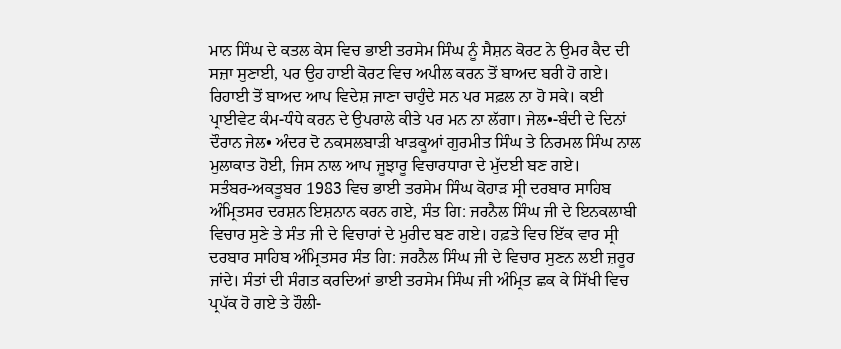ਮਾਨ ਸਿੰਘ ਦੇ ਕਤਲ ਕੇਸ ਵਿਚ ਭਾਈ ਤਰਸੇਮ ਸਿੰਘ ਨੂੰ ਸੈਸ਼ਨ ਕੋਰਟ ਨੇ ਉਮਰ ਕੈਦ ਦੀ ਸਜ਼ਾ ਸੁਣਾਈ, ਪਰ ਉਹ ਹਾਈ ਕੋਰਟ ਵਿਚ ਅਪੀਲ ਕਰਨ ਤੋਂ ਬਾਅਦ ਬਰੀ ਹੋ ਗਏ। ਰਿਹਾਈ ਤੋਂ ਬਾਅਦ ਆਪ ਵਿਦੇਸ਼ ਜਾਣਾ ਚਾਹੁੰਦੇ ਸਨ ਪਰ ਸਫ਼ਲ ਨਾ ਹੋ ਸਕੇ। ਕਈ ਪ੍ਰਾਈਵੇਟ ਕੰਮ-ਧੰਧੇ ਕਰਨ ਦੇ ਉਪਰਾਲੇ ਕੀਤੇ ਪਰ ਮਨ ਨਾ ਲੱਗਾ। ਜੇਲ•-ਬੰਦੀ ਦੇ ਦਿਨਾਂ ਦੌਰਾਨ ਜੇਲ• ਅੰਦਰ ਦੋ ਨਕਸਲਬਾੜੀ ਖਾੜਕੂਆਂ ਗੁਰਮੀਤ ਸਿੰਘ ਤੇ ਨਿਰਮਲ ਸਿੰਘ ਨਾਲ ਮੁਲਾਕਾਤ ਹੋਈ, ਜਿਸ ਨਾਲ ਆਪ ਜੂਝਾਰੂ ਵਿਚਾਰਧਾਰਾ ਦੇ ਮੁੱਦਈ ਬਣ ਗਏ।
ਸਤੰਬਰ-ਅਕਤੂਬਰ 1983 ਵਿਚ ਭਾਈ ਤਰਸੇਮ ਸਿੰਘ ਕੋਹਾੜ ਸ੍ਰੀ ਦਰਬਾਰ ਸਾਹਿਬ ਅੰਮ੍ਰਿਤਸਰ ਦਰਸ਼ਨ ਇਸ਼ਨਾਨ ਕਰਨ ਗਏ, ਸੰਤ ਗਿ: ਜਰਨੈਲ ਸਿੰਘ ਜੀ ਦੇ ਇਨਕਲਾਬੀ ਵਿਚਾਰ ਸੁਣੇ ਤੇ ਸੰਤ ਜੀ ਦੇ ਵਿਚਾਰਾਂ ਦੇ ਮੁਰੀਦ ਬਣ ਗਏ। ਹਫ਼ਤੇ ਵਿਚ ਇੱਕ ਵਾਰ ਸ੍ਰੀ ਦਰਬਾਰ ਸਾਹਿਬ ਅੰਮ੍ਰਿਤਸਰ ਸੰਤ ਗਿ: ਜਰਨੈਲ ਸਿੰਘ ਜੀ ਦੇ ਵਿਚਾਰ ਸੁਣਨ ਲਈ ਜ਼ਰੂਰ ਜਾਂਦੇ। ਸੰਤਾਂ ਦੀ ਸੰਗਤ ਕਰਦਿਆਂ ਭਾਈ ਤਰਸੇਮ ਸਿੰਘ ਜੀ ਅੰਮ੍ਰਿਤ ਛਕ ਕੇ ਸਿੱਖੀ ਵਿਚ ਪ੍ਰਪੱਕ ਹੋ ਗਏ ਤੇ ਹੌਲੀ-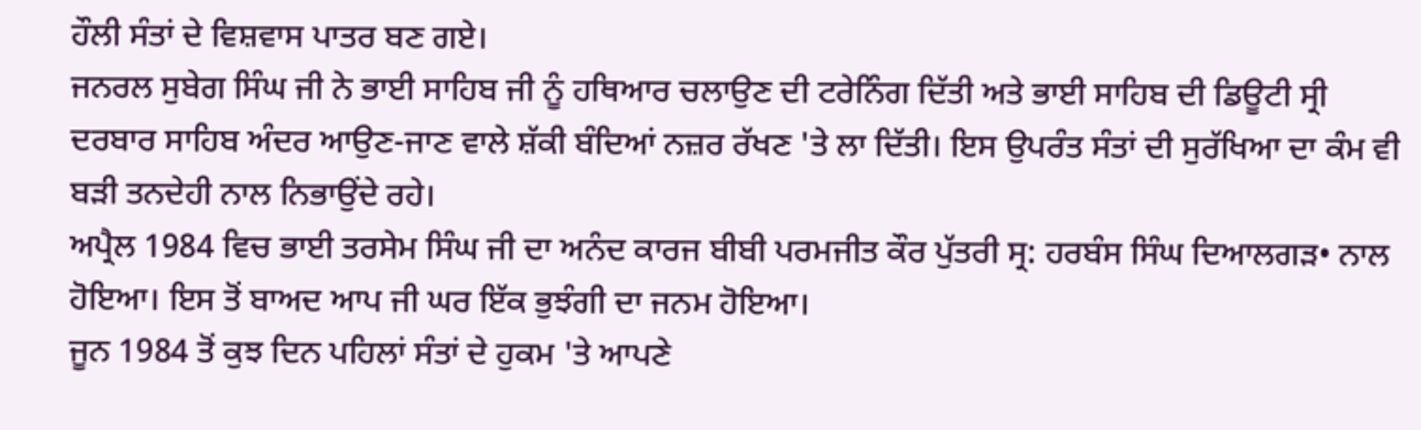ਹੌਲੀ ਸੰਤਾਂ ਦੇ ਵਿਸ਼ਵਾਸ ਪਾਤਰ ਬਣ ਗਏ।
ਜਨਰਲ ਸੁਬੇਗ ਸਿੰਘ ਜੀ ਨੇ ਭਾਈ ਸਾਹਿਬ ਜੀ ਨੂੰ ਹਥਿਆਰ ਚਲਾਉਣ ਦੀ ਟਰੇਨਿੰਗ ਦਿੱਤੀ ਅਤੇ ਭਾਈ ਸਾਹਿਬ ਦੀ ਡਿਊਟੀ ਸ੍ਰੀ ਦਰਬਾਰ ਸਾਹਿਬ ਅੰਦਰ ਆਉਣ-ਜਾਣ ਵਾਲੇ ਸ਼ੱਕੀ ਬੰਦਿਆਂ ਨਜ਼ਰ ਰੱਖਣ 'ਤੇ ਲਾ ਦਿੱਤੀ। ਇਸ ਉਪਰੰਤ ਸੰਤਾਂ ਦੀ ਸੁਰੱਖਿਆ ਦਾ ਕੰਮ ਵੀ ਬੜੀ ਤਨਦੇਹੀ ਨਾਲ ਨਿਭਾਉਂਦੇ ਰਹੇ।
ਅਪ੍ਰੈਲ 1984 ਵਿਚ ਭਾਈ ਤਰਸੇਮ ਸਿੰਘ ਜੀ ਦਾ ਅਨੰਦ ਕਾਰਜ ਬੀਬੀ ਪਰਮਜੀਤ ਕੌਰ ਪੁੱਤਰੀ ਸ੍ਰ: ਹਰਬੰਸ ਸਿੰਘ ਦਿਆਲਗੜ• ਨਾਲ ਹੋਇਆ। ਇਸ ਤੋਂ ਬਾਅਦ ਆਪ ਜੀ ਘਰ ਇੱਕ ਭੁਝੰਗੀ ਦਾ ਜਨਮ ਹੋਇਆ।
ਜੂਨ 1984 ਤੋਂ ਕੁਝ ਦਿਨ ਪਹਿਲਾਂ ਸੰਤਾਂ ਦੇ ਹੁਕਮ 'ਤੇ ਆਪਣੇ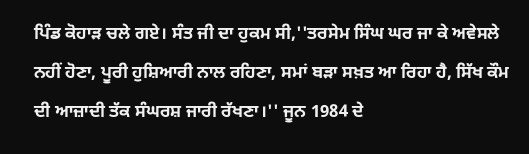ਪਿੰਡ ਕੋਹਾੜ ਚਲੇ ਗਏ। ਸੰਤ ਜੀ ਦਾ ਹੁਕਮ ਸੀ,''ਤਰਸੇਮ ਸਿੰਘ ਘਰ ਜਾ ਕੇ ਅਵੇਸਲੇ ਨਹੀਂ ਹੋਣਾ, ਪੂਰੀ ਹੁਸ਼ਿਆਰੀ ਨਾਲ ਰਹਿਣਾ, ਸਮਾਂ ਬੜਾ ਸਖ਼ਤ ਆ ਰਿਹਾ ਹੈ, ਸਿੱਖ ਕੌਮ ਦੀ ਆਜ਼ਾਦੀ ਤੱਕ ਸੰਘਰਸ਼ ਜਾਰੀ ਰੱਖਣਾ।'' ਜੂਨ 1984 ਦੇ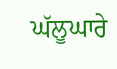ਘੱਲੂਘਾਰੇ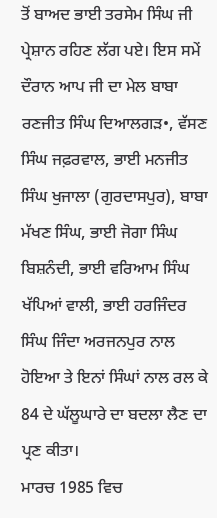ਤੋਂ ਬਾਅਦ ਭਾਈ ਤਰਸੇਮ ਸਿੰਘ ਜੀ ਪ੍ਰੇਸ਼ਾਨ ਰਹਿਣ ਲੱਗ ਪਏ। ਇਸ ਸਮੇਂ ਦੌਰਾਨ ਆਪ ਜੀ ਦਾ ਮੇਲ ਬਾਬਾ ਰਣਜੀਤ ਸਿੰਘ ਦਿਆਲਗੜ•, ਵੱਸਣ ਸਿੰਘ ਜਫ਼ਰਵਾਲ, ਭਾਈ ਮਨਜੀਤ ਸਿੰਘ ਖੁਜਾਲਾ (ਗੁਰਦਾਸਪੁਰ), ਬਾਬਾ ਮੱਖਣ ਸਿੰਘ, ਭਾਈ ਜੋਗਾ ਸਿੰਘ ਬਿਸ਼ਨੰਦੀ, ਭਾਈ ਵਰਿਆਮ ਸਿੰਘ ਖੱਪਿਆਂ ਵਾਲੀ, ਭਾਈ ਹਰਜਿੰਦਰ ਸਿੰਘ ਜਿੰਦਾ ਅਰਜਨਪੁਰ ਨਾਲ ਹੋਇਆ ਤੇ ਇਨਾਂ ਸਿੰਘਾਂ ਨਾਲ ਰਲ ਕੇ 84 ਦੇ ਘੱਲੂਘਾਰੇ ਦਾ ਬਦਲਾ ਲੈਣ ਦਾ ਪ੍ਰਣ ਕੀਤਾ।
ਮਾਰਚ 1985 ਵਿਚ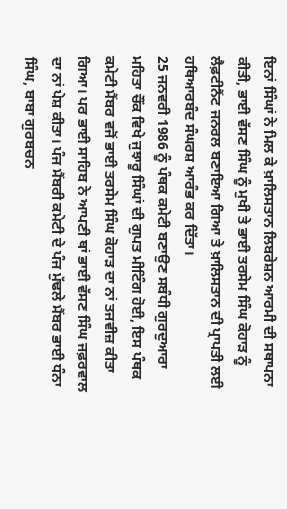ਇਨਾਂ ਸਿੰਘਾਂ ਨੇ ਮਿਲ ਕੇ ਖ਼ਾਲਿਸਤਾਨ ਲਿਬਰੇਸ਼ਨ ਆਰਮੀ ਦੀ ਸਥਾਪਨਾ ਕੀਤੀ, ਭਾਈ ਵੱਸਣ ਸਿੰਘ ਨੂੰ ਮੁਖੀ ਤੇ ਭਾਈ ਤਰਸੇਮ ਸਿੰਘ ਕੋਹਾੜ ਨੂੰ ਲੈਫ਼ਟੀਨੈਂਟ ਜਨਰਲ ਬਣਾਇਆ ਗਿਆ ਤੇ ਖ਼ਾਲਿਸਤਾਨ ਦੀ ਪ੍ਰਾਪਤੀ ਲਈ ਹਥਿਆਰਬੰਦ ਸੰਘਰਸ਼ ਆਰੰਭ ਕਰ ਦਿੱਤਾ।
25 ਜਨਵਰੀ 1986 ਨੂੰ ਪੰਥਕ ਕਮੇਟੀ ਬਣਾਉਣ ਸਬੰਧੀ ਗੁਰਦੁਆਰਾ ਮਹਿਤਾ ਚੌਂਕ ਵਿਖੇ ਜੁਝਾਰੂ ਸਿੰਘਾਂ ਦੀ ਗੁਪਤ ਮੀਟਿੰਗ ਹੋਈ, ਇਸ ਪੰਥਕ ਕਮੇਟੀ ਮੈਂਬਰ ਵਜੋਂ ਭਾਈ ਤਰਸੇਮ ਸਿੰਘ ਕੋਹਾੜ ਦਾ ਨਾਂ ਤਜਵੀਜ਼ ਕੀਤਾ ਗਿਆ। ਪਰ ਭਾਈ ਸਾਹਿਬ ਨੇ ਆਪਣੀ ਥਾਂ ਭਾਈ ਵੱਸਣ ਸਿੰਘ ਜਫ਼ਰਵਾਲ ਦਾ ਨਾਂ ਪੇਸ਼ ਕੀਤਾ। ਪੰਜ ਮੈਂਬਰੀ ਕਮੇਟੀ ਦੇ ਪੰਜ ਮੁੱਢਲੇ ਮੈਂਬਰ ਭਾਈ ਧੰਨਾ ਸਿੰਘ, ਬਾਬਾ ਗੁਰਬਚਨ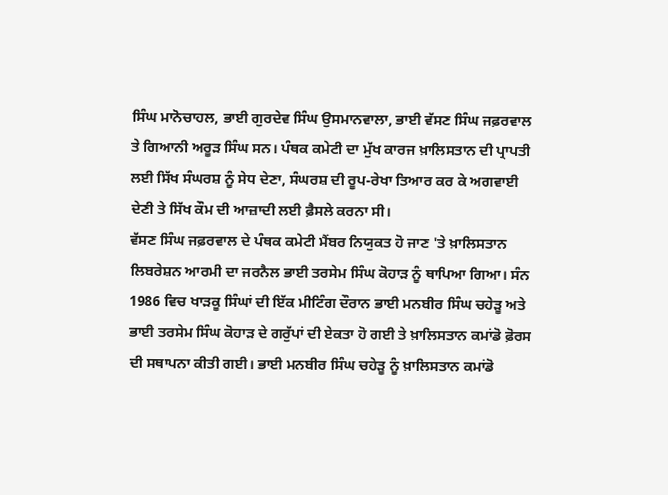ਸਿੰਘ ਮਾਨੋਚਾਹਲ, ਭਾਈ ਗੁਰਦੇਵ ਸਿੰਘ ਉਸਮਾਨਵਾਲਾ, ਭਾਈ ਵੱਸਣ ਸਿੰਘ ਜਫ਼ਰਵਾਲ ਤੇ ਗਿਆਨੀ ਅਰੂੜ ਸਿੰਘ ਸਨ। ਪੰਥਕ ਕਮੇਟੀ ਦਾ ਮੁੱਖ ਕਾਰਜ ਖ਼ਾਲਿਸਤਾਨ ਦੀ ਪ੍ਰਾਪਤੀ ਲਈ ਸਿੱਖ ਸੰਘਰਸ਼ ਨੂੰ ਸੇਧ ਦੇਣਾ, ਸੰਘਰਸ਼ ਦੀ ਰੂਪ-ਰੇਖਾ ਤਿਆਰ ਕਰ ਕੇ ਅਗਵਾਈ ਦੇਣੀ ਤੇ ਸਿੱਖ ਕੌਮ ਦੀ ਆਜ਼ਾਦੀ ਲਈ ਫ਼ੈਸਲੇ ਕਰਨਾ ਸੀ।
ਵੱਸਣ ਸਿੰਘ ਜਫ਼ਰਵਾਲ ਦੇ ਪੰਥਕ ਕਮੇਟੀ ਮੈਂਬਰ ਨਿਯੁਕਤ ਹੋ ਜਾਣ 'ਤੇ ਖ਼ਾਲਿਸਤਾਨ ਲਿਬਰੇਸ਼ਨ ਆਰਮੀ ਦਾ ਜਰਨੈਲ ਭਾਈ ਤਰਸੇਮ ਸਿੰਘ ਕੋਹਾੜ ਨੂੰ ਥਾਪਿਆ ਗਿਆ। ਸੰਨ 1986 ਵਿਚ ਖਾੜਕੂ ਸਿੰਘਾਂ ਦੀ ਇੱਕ ਮੀਟਿੰਗ ਦੌਰਾਨ ਭਾਈ ਮਨਬੀਰ ਸਿੰਘ ਚਹੇੜੂ ਅਤੇ ਭਾਈ ਤਰਸੇਮ ਸਿੰਘ ਕੋਹਾੜ ਦੇ ਗਰੁੱਪਾਂ ਦੀ ਏਕਤਾ ਹੋ ਗਈ ਤੇ ਖ਼ਾਲਿਸਤਾਨ ਕਮਾਂਡੋ ਫ਼ੋਰਸ ਦੀ ਸਥਾਪਨਾ ਕੀਤੀ ਗਈ। ਭਾਈ ਮਨਬੀਰ ਸਿੰਘ ਚਹੇੜੂ ਨੂੰ ਖ਼ਾਲਿਸਤਾਨ ਕਮਾਂਡੋ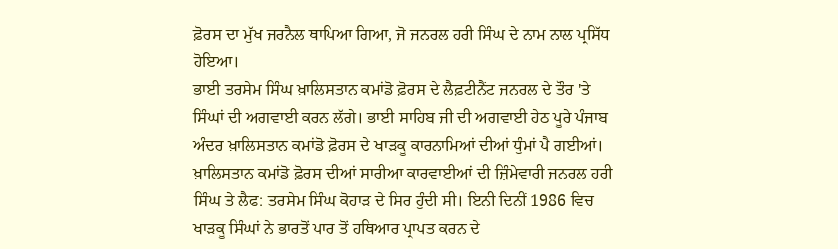ਫ਼ੋਰਸ ਦਾ ਮੁੱਖ ਜਰਨੈਲ ਥਾਪਿਆ ਗਿਆ, ਜੋ ਜਨਰਲ ਹਰੀ ਸਿੰਘ ਦੇ ਨਾਮ ਨਾਲ ਪ੍ਰਸਿੱਧ ਹੋਇਆ।
ਭਾਈ ਤਰਸੇਮ ਸਿੰਘ ਖ਼ਾਲਿਸਤਾਨ ਕਮਾਂਡੋ ਫ਼ੋਰਸ ਦੇ ਲੈਫ਼ਟੀਨੈਂਟ ਜਨਰਲ ਦੇ ਤੌਰ 'ਤੇ ਸਿੰਘਾਂ ਦੀ ਅਗਵਾਈ ਕਰਨ ਲੱਗੇ। ਭਾਈ ਸਾਹਿਬ ਜੀ ਦੀ ਅਗਵਾਈ ਹੇਠ ਪੂਰੇ ਪੰਜਾਬ ਅੰਦਰ ਖ਼ਾਲਿਸਤਾਨ ਕਮਾਂਡੋ ਫ਼ੋਰਸ ਦੇ ਖਾੜਕੂ ਕਾਰਨਾਮਿਆਂ ਦੀਆਂ ਧੁੰਮਾਂ ਪੈ ਗਈਆਂ। ਖ਼ਾਲਿਸਤਾਨ ਕਮਾਂਡੋ ਫ਼ੋਰਸ ਦੀਆਂ ਸਾਰੀਆ ਕਾਰਵਾਈਆਂ ਦੀ ਜ਼ਿੰਮੇਵਾਰੀ ਜਨਰਲ ਹਰੀ ਸਿੰਘ ਤੇ ਲੈਫ: ਤਰਸੇਮ ਸਿੰਘ ਕੋਹਾੜ ਦੇ ਸਿਰ ਹੁੰਦੀ ਸੀ। ਇਨੀ ਦਿਨੀਂ 1986 ਵਿਚ ਖਾੜਕੂ ਸਿੰਘਾਂ ਨੇ ਭਾਰਤੋਂ ਪਾਰ ਤੋਂ ਹਥਿਆਰ ਪ੍ਰਾਪਤ ਕਰਨ ਦੇ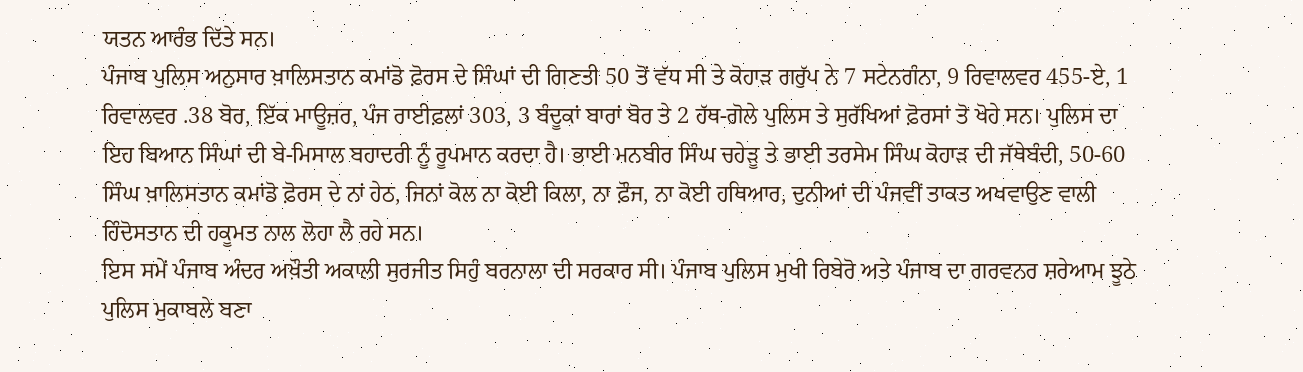ਯਤਨ ਆਰੰਭ ਦਿੱਤੇ ਸਨ।
ਪੰਜਾਬ ਪੁਲਿਸ ਅਨੁਸਾਰ ਖ਼ਾਲਿਸਤਾਨ ਕਮਾਂਡੋ ਫ਼ੋਰਸ ਦੇ ਸਿੰਘਾਂ ਦੀ ਗਿਣਤੀ 50 ਤੋਂ ਵੱਧ ਸੀ ਤੇ ਕੋਹਾੜ ਗਰੁੱਪ ਨੇ 7 ਸਟੇਨਗੰਨਾ, 9 ਰਿਵਾਲਵਰ 455-ਏ, 1 ਰਿਵਾਲਵਰ .38 ਬੋਰ, ਇੱਕ ਮਾਊਜ਼ਰ, ਪੰਜ ਰਾਈਫ਼ਲਾਂ 303, 3 ਬੰਦੂਕਾਂ ਬਾਰਾਂ ਬੋਰ ਤੇ 2 ਹੱਥ-ਗੋਲੇ ਪੁਲਿਸ ਤੇ ਸੁਰੱਖਿਆਂ ਫ਼ੋਰਸਾਂ ਤੋ ਖੋਹੇ ਸਨ। ਪੁਲਿਸ ਦਾ ਇਹ ਬਿਆਨ ਸਿੰਘਾਂ ਦੀ ਬੇ-ਮਿਸਾਲ ਬਹਾਦਰੀ ਨੂੰ ਰੂਪਮਾਨ ਕਰਦਾ ਹੈ। ਭਾਈ ਮਨਬੀਰ ਸਿੰਘ ਚਹੇੜੂ ਤੇ ਭਾਈ ਤਰਸੇਮ ਸਿੰਘ ਕੋਹਾੜ ਦੀ ਜੱਥੇਬੰਦੀ, 50-60 ਸਿੰਘ ਖ਼ਾਲਿਸਤਾਨ ਕਮਾਂਡੋ ਫ਼ੋਰਸ ਦੇ ਨਾਂ ਹੇਠ, ਜਿਨਾਂ ਕੋਲ ਨਾ ਕੋਈ ਕਿਲਾ, ਨਾ ਫ਼ੌਜ, ਨਾ ਕੋਈ ਹਥਿਆਰ, ਦੁਨੀਆਂ ਦੀ ਪੰਜਵੀਂ ਤਾਕਤ ਅਖਵਾਉਣ ਵਾਲੀ ਹਿੰਦੋਸਤਾਨ ਦੀ ਹਕੂਮਤ ਨਾਲ ਲੋਹਾ ਲੈ ਰਹੇ ਸਨ।
ਇਸ ਸਮੇਂ ਪੰਜਾਬ ਅੰਦਰ ਅਖ਼ੌਤੀ ਅਕਾਲੀ ਸੁਰਜੀਤ ਸਿਹੁੰ ਬਰਨਾਲਾ ਦੀ ਸਰਕਾਰ ਸੀ। ਪੰਜਾਬ ਪੁਲਿਸ ਮੁਖੀ ਰਿਬੇਰੋ ਅਤੇ ਪੰਜਾਬ ਦਾ ਗਰਵਨਰ ਸ਼ਰੇਆਮ ਝੂਠੇ ਪੁਲਿਸ ਮੁਕਾਬਲੇ ਬਣਾ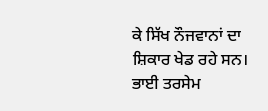ਕੇ ਸਿੱਖ ਨੌਜਵਾਨਾਂ ਦਾ ਸ਼ਿਕਾਰ ਖੇਡ ਰਹੇ ਸਨ।
ਭਾਈ ਤਰਸੇਮ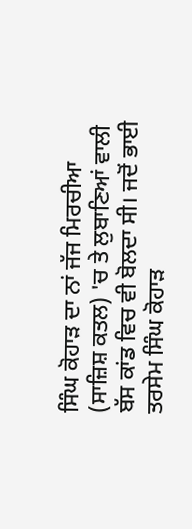ਸਿੰਘ ਕੋਹਾੜ ਦਾ ਨਾਂ ਜੱਜ ਮਿਰਚੀਆ (ਸਾਜ਼ਿਸ਼ ਕਤਲ) 'ਚ ਤੇ ਲੁਬਾਣਿਆਂ ਵਾਲੀ ਬੱਸ ਕਾਂਡ ਵਿਚ ਵੀ ਬੋਲਦਾ ਸੀ। ਜਦੋਂ ਭਾਈ ਤਰਸੇਮ ਸਿੰਘ ਕੋਹਾੜ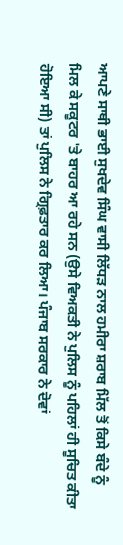ਆਪਣੇ ਸਾਥੀ ਭਾਈ ਸੁਖਦੇਵ ਸਿੰਘ ਵਾਸੀ ਲਿੱਧੜ ਨਾਲ ਹਮੀਰਾ ਸ਼ਰਾਬ ਮਿੱਲ ਤੋਂ ਕਿਸੇ ਬੰਦੇ ਨੂੰ ਮਿਲ ਕੇ ਸਕੂਟਰ 'ਤੇ ਬਾਹਰ ਆ ਰਹੇ ਸਨ (ਉਸੇ ਵਿਅਕਤੀ ਨੇ ਪੁਲਿਸ ਨੂੰ ਪਹਿਲਾਂ ਹੀ ਸੂਚਿਤ ਕੀਤਾ ਹੋਇਆ ਸੀ) ਤਾਂ ਪੁਲਿਸ ਨੇ ਗ੍ਰਿਫ਼ਤਾਰ ਕਰ ਲਿਆ। ਪੰਜਾਬ ਸਰਕਾਰ ਨੇ ਦੋਵਾਂ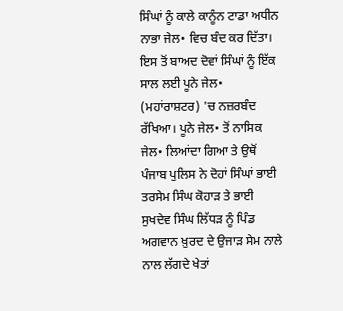ਸਿੰਘਾਂ ਨੂੰ ਕਾਲੇ ਕਾਨੂੰਨ ਟਾਡਾ ਅਧੀਨ ਨਾਭਾ ਜੇਲ• ਵਿਚ ਬੰਦ ਕਰ ਦਿੱਤਾ। ਇਸ ਤੋਂ ਬਾਅਦ ਦੋਵਾਂ ਸਿੰਘਾਂ ਨੂੰ ਇੱਕ ਸਾਲ ਲਈ ਪੂਨੇ ਜੇਲ• (ਮਹਾਂਰਾਸ਼ਟਰ) 'ਚ ਨਜ਼ਰਬੰਦ ਰੱਖਿਆ। ਪੂਨੇ ਜੇਲ• ਤੋਂ ਨਾਸਿਕ ਜੇਲ• ਲਿਆਂਦਾ ਗਿਆ ਤੇ ਉਥੋਂ ਪੰਜਾਬ ਪੁਲਿਸ ਨੇ ਦੋਹਾਂ ਸਿੰਘਾਂ ਭਾਈ ਤਰਸੇਮ ਸਿੰਘ ਕੋਹਾੜ ਤੇ ਭਾਈ ਸੁਖਦੇਵ ਸਿੰਘ ਲਿੱਧੜ ਨੂੰ ਪਿੰਡ ਅਗਵਾਨ ਖ਼ੁਰਦ ਦੇ ਉਜਾੜ ਸੇਮ ਨਾਲੇ ਨਾਲ ਲੱਗਦੇ ਖੇਤਾਂ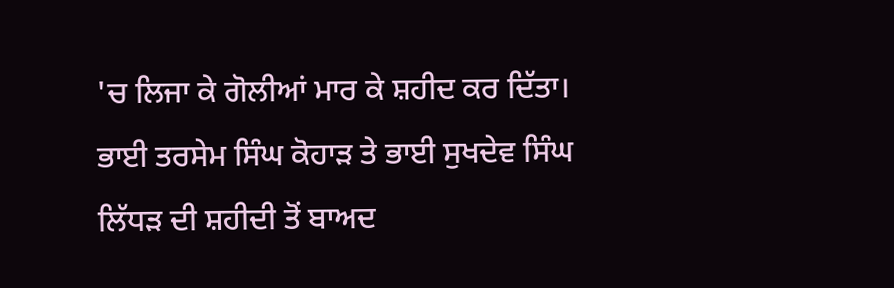'ਚ ਲਿਜਾ ਕੇ ਗੋਲੀਆਂ ਮਾਰ ਕੇ ਸ਼ਹੀਦ ਕਰ ਦਿੱਤਾ।
ਭਾਈ ਤਰਸੇਮ ਸਿੰਘ ਕੋਹਾੜ ਤੇ ਭਾਈ ਸੁਖਦੇਵ ਸਿੰਘ ਲਿੱਧੜ ਦੀ ਸ਼ਹੀਦੀ ਤੋਂ ਬਾਅਦ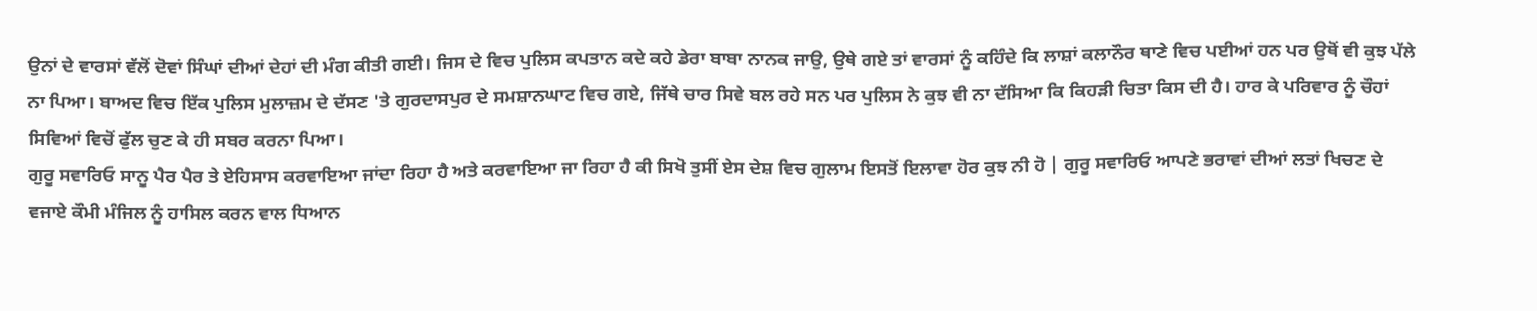ਉਨਾਂ ਦੇ ਵਾਰਸਾਂ ਵੱਲੋਂ ਦੋਵਾਂ ਸਿੰਘਾਂ ਦੀਆਂ ਦੇਹਾਂ ਦੀ ਮੰਗ ਕੀਤੀ ਗਈ। ਜਿਸ ਦੇ ਵਿਚ ਪੁਲਿਸ ਕਪਤਾਨ ਕਦੇ ਕਹੇ ਡੇਰਾ ਬਾਬਾ ਨਾਨਕ ਜਾਉ, ਉਥੇ ਗਏ ਤਾਂ ਵਾਰਸਾਂ ਨੂੰ ਕਹਿੰਦੇ ਕਿ ਲਾਸ਼ਾਂ ਕਲਾਨੌਰ ਥਾਣੇ ਵਿਚ ਪਈਆਂ ਹਨ ਪਰ ਉਥੋਂ ਵੀ ਕੁਝ ਪੱਲੇ ਨਾ ਪਿਆ। ਬਾਅਦ ਵਿਚ ਇੱਕ ਪੁਲਿਸ ਮੁਲਾਜ਼ਮ ਦੇ ਦੱਸਣ 'ਤੇ ਗੁਰਦਾਸਪੁਰ ਦੇ ਸਮਸ਼ਾਨਘਾਟ ਵਿਚ ਗਏ, ਜਿੱਥੇ ਚਾਰ ਸਿਵੇ ਬਲ ਰਹੇ ਸਨ ਪਰ ਪੁਲਿਸ ਨੇ ਕੁਝ ਵੀ ਨਾ ਦੱਸਿਆ ਕਿ ਕਿਹੜੀ ਚਿਤਾ ਕਿਸ ਦੀ ਹੈ। ਹਾਰ ਕੇ ਪਰਿਵਾਰ ਨੂੰ ਚੌਹਾਂ ਸਿਵਿਆਂ ਵਿਚੋਂ ਫੁੱਲ ਚੁਣ ਕੇ ਹੀ ਸਬਰ ਕਰਨਾ ਪਿਆ।
ਗੁਰੂ ਸਵਾਰਿਓ ਸਾਨੂ ਪੈਰ ਪੈਰ ਤੇ ਏਹਿਸਾਸ ਕਰਵਾਇਆ ਜਾਂਦਾ ਰਿਹਾ ਹੈ ਅਤੇ ਕਰਵਾਇਆ ਜਾ ਰਿਹਾ ਹੈ ਕੀ ਸਿਖੋ ਤੁਸੀਂ ਏਸ ਦੇਸ਼ ਵਿਚ ਗੁਲਾਮ ਇਸਤੋਂ ਇਲਾਵਾ ਹੋਰ ਕੁਝ ਨੀ ਹੋ | ਗੁਰੂ ਸਵਾਰਿਓ ਆਪਣੇ ਭਰਾਵਾਂ ਦੀਆਂ ਲਤਾਂ ਖਿਚਣ ਦੇ ਵਜਾਏ ਕੌਮੀ ਮੰਜਿਲ ਨੂੰ ਹਾਸਿਲ ਕਰਨ ਵਾਲ ਧਿਆਨ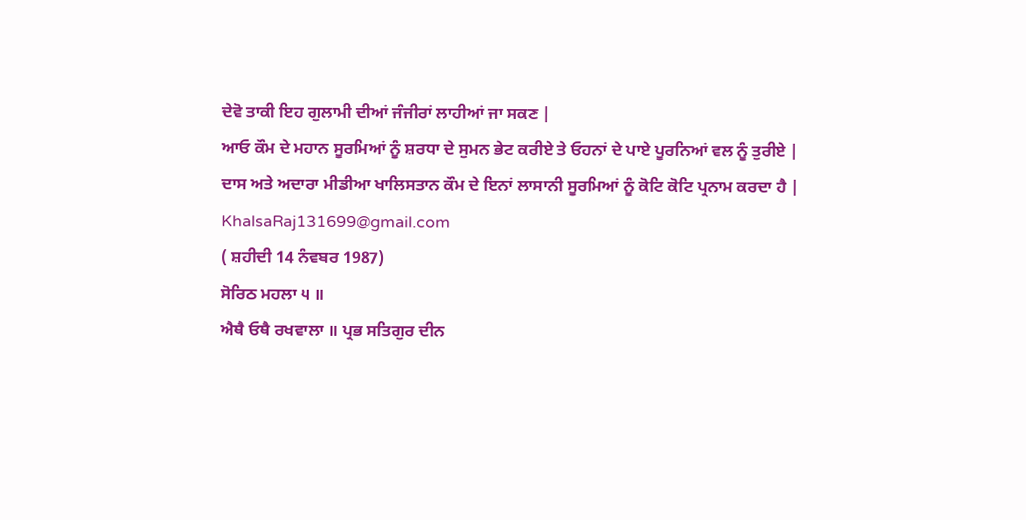ਦੇਵੋ ਤਾਕੀ ਇਹ ਗੁਲਾਮੀ ਦੀਆਂ ਜੰਜੀਰਾਂ ਲਾਹੀਆਂ ਜਾ ਸਕਣ |
ਆਓ ਕੌਮ ਦੇ ਮਹਾਨ ਸੂਰਮਿਆਂ ਨੂੰ ਸ਼ਰਧਾ ਦੇ ਸੁਮਨ ਭੇਟ ਕਰੀਏ ਤੇ ਓਹਨਾਂ ਦੇ ਪਾਏ ਪੂਰਨਿਆਂ ਵਲ ਨੂੰ ਤੁਰੀਏ |
ਦਾਸ ਅਤੇ ਅਦਾਰਾ ਮੀਡੀਆ ਖਾਲਿਸਤਾਨ ਕੌਮ ਦੇ ਇਨਾਂ ਲਾਸਾਨੀ ਸੂਰਮਿਆਂ ਨੂੰ ਕੋਟਿ ਕੋਟਿ ਪ੍ਰਨਾਮ ਕਰਦਾ ਹੈ |
KhalsaRaj131699@gmail.com
( ਸ਼ਹੀਦੀ 14 ਨੰਵਬਰ 1987)
ਸੋਰਿਠ ਮਹਲਾ ੫ ॥
ਐਥੈ ਓਥੈ ਰਖਵਾਲਾ ॥ ਪ੍ਰਭ ਸਤਿਗੁਰ ਦੀਨ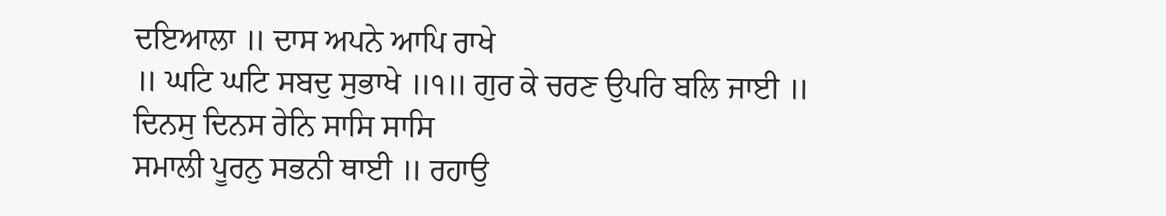ਦਇਆਲਾ ॥ ਦਾਸ ਅਪਨੇ ਆਪਿ ਰਾਖੇ
॥ ਘਟਿ ਘਟਿ ਸਬਦੁ ਸੁਭਾਖੇ ॥੧॥ ਗੁਰ ਕੇ ਚਰਣ ਉਪਰਿ ਬਲਿ ਜਾਈ ॥
ਦਿਨਸੁ ਦਿਨਸ ਰੇਨਿ ਸਾਸਿ ਸਾਸਿ
ਸਮਾਲੀ ਪੂਰਨੁ ਸਭਨੀ ਥਾਈ ॥ ਰਹਾਉ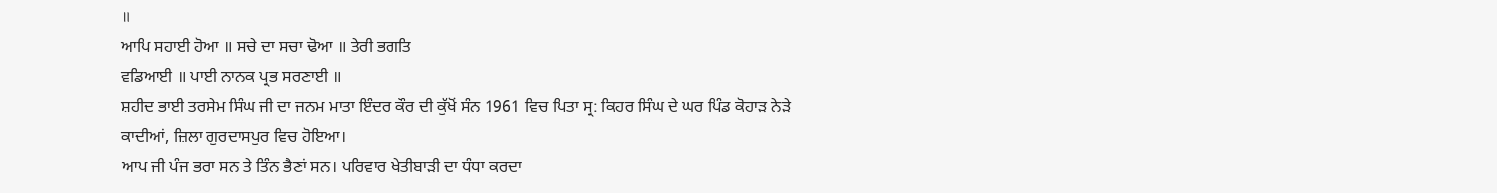॥
ਆਪਿ ਸਹਾਈ ਹੋਆ ॥ ਸਚੇ ਦਾ ਸਚਾ ਢੋਆ ॥ ਤੇਰੀ ਭਗਤਿ
ਵਡਿਆਈ ॥ ਪਾਈ ਨਾਨਕ ਪ੍ਰਭ ਸਰਣਾਈ ॥
ਸ਼ਹੀਦ ਭਾਈ ਤਰਸੇਮ ਸਿੰਘ ਜੀ ਦਾ ਜਨਮ ਮਾਤਾ ਇੰਦਰ ਕੌਰ ਦੀ ਕੁੱਖੋਂ ਸੰਨ 1961 ਵਿਚ ਪਿਤਾ ਸ੍ਰ: ਕਿਹਰ ਸਿੰਘ ਦੇ ਘਰ ਪਿੰਡ ਕੋਹਾੜ ਨੇੜੇ ਕਾਦੀਆਂ, ਜ਼ਿਲਾ ਗੁਰਦਾਸਪੁਰ ਵਿਚ ਹੋਇਆ।
ਆਪ ਜੀ ਪੰਜ ਭਰਾ ਸਨ ਤੇ ਤਿੰਨ ਭੈਣਾਂ ਸਨ। ਪਰਿਵਾਰ ਖੇਤੀਬਾੜੀ ਦਾ ਧੰਧਾ ਕਰਦਾ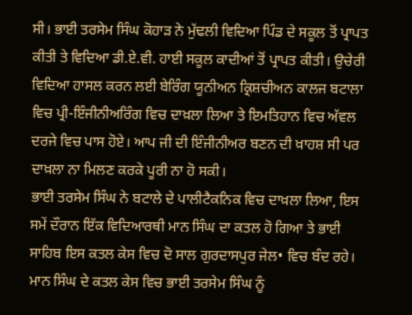ਸੀ। ਭਾਈ ਤਰਸੇਮ ਸਿੰਘ ਕੋਹਾੜ ਨੇ ਮੁੱਢਲੀ ਵਿਦਿਆ ਪਿੰਡ ਦੇ ਸਕੂਲ ਤੋਂ ਪ੍ਰਾਪਤ ਕੀਤੀ ਤੇ ਵਿਦਿਆ ਡੀ.ਏ.ਵੀ. ਹਾਈ ਸਕੂਲ ਕਾਦੀਆਂ ਤੋਂ ਪ੍ਰਾਪਤ ਕੀਤੀ। ਉਚੇਰੀ ਵਿਦਿਆ ਹਾਸਲ ਕਰਨ ਲਈ ਬੇਰਿੰਗ ਯੂਨੀਅਨ ਕ੍ਰਿਸ਼ਚੀਅਨ ਕਾਲਜ ਬਟਾਲਾ ਵਿਚ ਪ੍ਰੀ-ਇੰਜੀਨੀਅਰਿੰਗ ਵਿਚ ਦਾਖ਼ਲਾ ਲਿਆ ਤੇ ਇਮਤਿਹਾਨ ਵਿਚ ਅੱਵਲ ਦਰਜੇ ਵਿਚ ਪਾਸ ਹੋਏ। ਆਪ ਜੀ ਦੀ ਇੰਜੀਨੀਅਰ ਬਣਨ ਦੀ ਖ਼ਾਹਸ਼ ਸੀ ਪਰ ਦਾਖ਼ਲਾ ਨਾ ਮਿਲਣ ਕਰਕੇ ਪੂਰੀ ਨਾ ਹੋ ਸਕੀ।
ਭਾਈ ਤਰਸੇਮ ਸਿੰਘ ਨੇ ਬਟਾਲੇ ਦੇ ਪਾਲੀਟੈਕਨਿਕ ਵਿਚ ਦਾਖ਼ਲਾ ਲਿਆ, ਇਸ ਸਮੇਂ ਦੌਰਾਨ ਇੱਕ ਵਿਦਿਆਰਥੀ ਮਾਨ ਸਿੰਘ ਦਾ ਕਤਲ ਹੋ ਗਿਆ ਤੇ ਭਾਈ ਸਾਹਿਬ ਇਸ ਕਤਲ ਕੇਸ ਵਿਚ ਦੋ ਸਾਲ ਗੁਰਦਾਸਪੁਰ ਜੇਲ• ਵਿਚ ਬੰਦ ਰਹੇ।
ਮਾਨ ਸਿੰਘ ਦੇ ਕਤਲ ਕੇਸ ਵਿਚ ਭਾਈ ਤਰਸੇਮ ਸਿੰਘ ਨੂੰ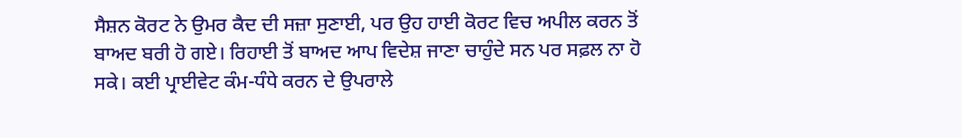ਸੈਸ਼ਨ ਕੋਰਟ ਨੇ ਉਮਰ ਕੈਦ ਦੀ ਸਜ਼ਾ ਸੁਣਾਈ, ਪਰ ਉਹ ਹਾਈ ਕੋਰਟ ਵਿਚ ਅਪੀਲ ਕਰਨ ਤੋਂ ਬਾਅਦ ਬਰੀ ਹੋ ਗਏ। ਰਿਹਾਈ ਤੋਂ ਬਾਅਦ ਆਪ ਵਿਦੇਸ਼ ਜਾਣਾ ਚਾਹੁੰਦੇ ਸਨ ਪਰ ਸਫ਼ਲ ਨਾ ਹੋ ਸਕੇ। ਕਈ ਪ੍ਰਾਈਵੇਟ ਕੰਮ-ਧੰਧੇ ਕਰਨ ਦੇ ਉਪਰਾਲੇ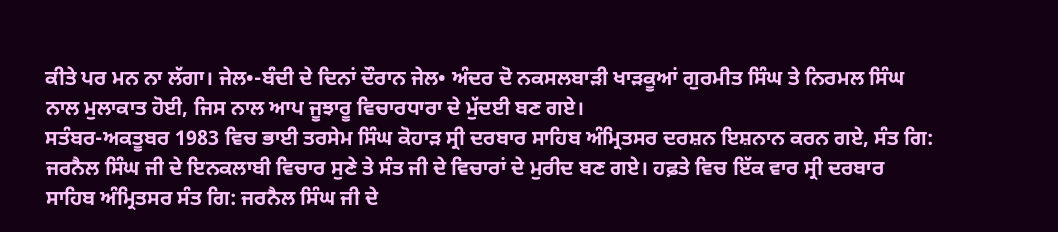ਕੀਤੇ ਪਰ ਮਨ ਨਾ ਲੱਗਾ। ਜੇਲ•-ਬੰਦੀ ਦੇ ਦਿਨਾਂ ਦੌਰਾਨ ਜੇਲ• ਅੰਦਰ ਦੋ ਨਕਸਲਬਾੜੀ ਖਾੜਕੂਆਂ ਗੁਰਮੀਤ ਸਿੰਘ ਤੇ ਨਿਰਮਲ ਸਿੰਘ ਨਾਲ ਮੁਲਾਕਾਤ ਹੋਈ, ਜਿਸ ਨਾਲ ਆਪ ਜੂਝਾਰੂ ਵਿਚਾਰਧਾਰਾ ਦੇ ਮੁੱਦਈ ਬਣ ਗਏ।
ਸਤੰਬਰ-ਅਕਤੂਬਰ 1983 ਵਿਚ ਭਾਈ ਤਰਸੇਮ ਸਿੰਘ ਕੋਹਾੜ ਸ੍ਰੀ ਦਰਬਾਰ ਸਾਹਿਬ ਅੰਮ੍ਰਿਤਸਰ ਦਰਸ਼ਨ ਇਸ਼ਨਾਨ ਕਰਨ ਗਏ, ਸੰਤ ਗਿ: ਜਰਨੈਲ ਸਿੰਘ ਜੀ ਦੇ ਇਨਕਲਾਬੀ ਵਿਚਾਰ ਸੁਣੇ ਤੇ ਸੰਤ ਜੀ ਦੇ ਵਿਚਾਰਾਂ ਦੇ ਮੁਰੀਦ ਬਣ ਗਏ। ਹਫ਼ਤੇ ਵਿਚ ਇੱਕ ਵਾਰ ਸ੍ਰੀ ਦਰਬਾਰ ਸਾਹਿਬ ਅੰਮ੍ਰਿਤਸਰ ਸੰਤ ਗਿ: ਜਰਨੈਲ ਸਿੰਘ ਜੀ ਦੇ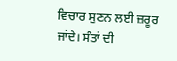ਵਿਚਾਰ ਸੁਣਨ ਲਈ ਜ਼ਰੂਰ ਜਾਂਦੇ। ਸੰਤਾਂ ਦੀ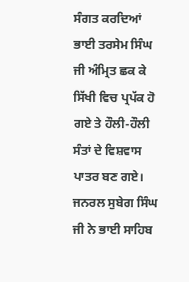ਸੰਗਤ ਕਰਦਿਆਂ ਭਾਈ ਤਰਸੇਮ ਸਿੰਘ ਜੀ ਅੰਮ੍ਰਿਤ ਛਕ ਕੇ ਸਿੱਖੀ ਵਿਚ ਪ੍ਰਪੱਕ ਹੋ ਗਏ ਤੇ ਹੌਲੀ-ਹੌਲੀ ਸੰਤਾਂ ਦੇ ਵਿਸ਼ਵਾਸ ਪਾਤਰ ਬਣ ਗਏ।
ਜਨਰਲ ਸੁਬੇਗ ਸਿੰਘ ਜੀ ਨੇ ਭਾਈ ਸਾਹਿਬ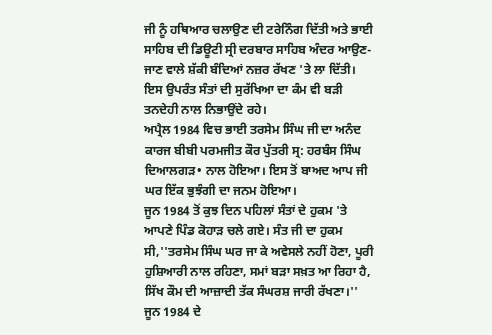ਜੀ ਨੂੰ ਹਥਿਆਰ ਚਲਾਉਣ ਦੀ ਟਰੇਨਿੰਗ ਦਿੱਤੀ ਅਤੇ ਭਾਈ ਸਾਹਿਬ ਦੀ ਡਿਊਟੀ ਸ੍ਰੀ ਦਰਬਾਰ ਸਾਹਿਬ ਅੰਦਰ ਆਉਣ-ਜਾਣ ਵਾਲੇ ਸ਼ੱਕੀ ਬੰਦਿਆਂ ਨਜ਼ਰ ਰੱਖਣ 'ਤੇ ਲਾ ਦਿੱਤੀ। ਇਸ ਉਪਰੰਤ ਸੰਤਾਂ ਦੀ ਸੁਰੱਖਿਆ ਦਾ ਕੰਮ ਵੀ ਬੜੀ ਤਨਦੇਹੀ ਨਾਲ ਨਿਭਾਉਂਦੇ ਰਹੇ।
ਅਪ੍ਰੈਲ 1984 ਵਿਚ ਭਾਈ ਤਰਸੇਮ ਸਿੰਘ ਜੀ ਦਾ ਅਨੰਦ ਕਾਰਜ ਬੀਬੀ ਪਰਮਜੀਤ ਕੌਰ ਪੁੱਤਰੀ ਸ੍ਰ: ਹਰਬੰਸ ਸਿੰਘ ਦਿਆਲਗੜ• ਨਾਲ ਹੋਇਆ। ਇਸ ਤੋਂ ਬਾਅਦ ਆਪ ਜੀ ਘਰ ਇੱਕ ਭੁਝੰਗੀ ਦਾ ਜਨਮ ਹੋਇਆ।
ਜੂਨ 1984 ਤੋਂ ਕੁਝ ਦਿਨ ਪਹਿਲਾਂ ਸੰਤਾਂ ਦੇ ਹੁਕਮ 'ਤੇ ਆਪਣੇ ਪਿੰਡ ਕੋਹਾੜ ਚਲੇ ਗਏ। ਸੰਤ ਜੀ ਦਾ ਹੁਕਮ ਸੀ,''ਤਰਸੇਮ ਸਿੰਘ ਘਰ ਜਾ ਕੇ ਅਵੇਸਲੇ ਨਹੀਂ ਹੋਣਾ, ਪੂਰੀ ਹੁਸ਼ਿਆਰੀ ਨਾਲ ਰਹਿਣਾ, ਸਮਾਂ ਬੜਾ ਸਖ਼ਤ ਆ ਰਿਹਾ ਹੈ, ਸਿੱਖ ਕੌਮ ਦੀ ਆਜ਼ਾਦੀ ਤੱਕ ਸੰਘਰਸ਼ ਜਾਰੀ ਰੱਖਣਾ।'' ਜੂਨ 1984 ਦੇ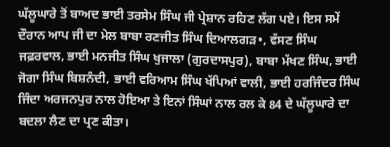ਘੱਲੂਘਾਰੇ ਤੋਂ ਬਾਅਦ ਭਾਈ ਤਰਸੇਮ ਸਿੰਘ ਜੀ ਪ੍ਰੇਸ਼ਾਨ ਰਹਿਣ ਲੱਗ ਪਏ। ਇਸ ਸਮੇਂ ਦੌਰਾਨ ਆਪ ਜੀ ਦਾ ਮੇਲ ਬਾਬਾ ਰਣਜੀਤ ਸਿੰਘ ਦਿਆਲਗੜ•, ਵੱਸਣ ਸਿੰਘ ਜਫ਼ਰਵਾਲ, ਭਾਈ ਮਨਜੀਤ ਸਿੰਘ ਖੁਜਾਲਾ (ਗੁਰਦਾਸਪੁਰ), ਬਾਬਾ ਮੱਖਣ ਸਿੰਘ, ਭਾਈ ਜੋਗਾ ਸਿੰਘ ਬਿਸ਼ਨੰਦੀ, ਭਾਈ ਵਰਿਆਮ ਸਿੰਘ ਖੱਪਿਆਂ ਵਾਲੀ, ਭਾਈ ਹਰਜਿੰਦਰ ਸਿੰਘ ਜਿੰਦਾ ਅਰਜਨਪੁਰ ਨਾਲ ਹੋਇਆ ਤੇ ਇਨਾਂ ਸਿੰਘਾਂ ਨਾਲ ਰਲ ਕੇ 84 ਦੇ ਘੱਲੂਘਾਰੇ ਦਾ ਬਦਲਾ ਲੈਣ ਦਾ ਪ੍ਰਣ ਕੀਤਾ।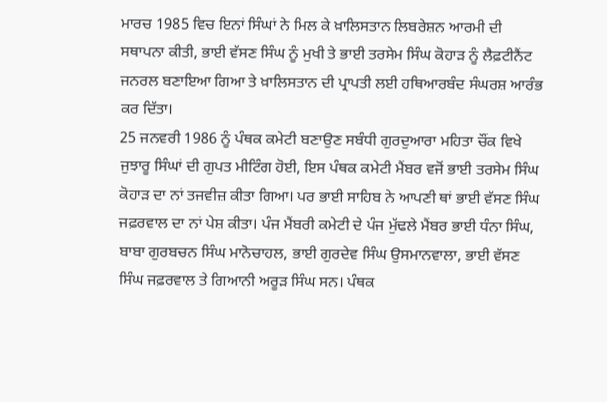ਮਾਰਚ 1985 ਵਿਚ ਇਨਾਂ ਸਿੰਘਾਂ ਨੇ ਮਿਲ ਕੇ ਖ਼ਾਲਿਸਤਾਨ ਲਿਬਰੇਸ਼ਨ ਆਰਮੀ ਦੀ ਸਥਾਪਨਾ ਕੀਤੀ, ਭਾਈ ਵੱਸਣ ਸਿੰਘ ਨੂੰ ਮੁਖੀ ਤੇ ਭਾਈ ਤਰਸੇਮ ਸਿੰਘ ਕੋਹਾੜ ਨੂੰ ਲੈਫ਼ਟੀਨੈਂਟ ਜਨਰਲ ਬਣਾਇਆ ਗਿਆ ਤੇ ਖ਼ਾਲਿਸਤਾਨ ਦੀ ਪ੍ਰਾਪਤੀ ਲਈ ਹਥਿਆਰਬੰਦ ਸੰਘਰਸ਼ ਆਰੰਭ ਕਰ ਦਿੱਤਾ।
25 ਜਨਵਰੀ 1986 ਨੂੰ ਪੰਥਕ ਕਮੇਟੀ ਬਣਾਉਣ ਸਬੰਧੀ ਗੁਰਦੁਆਰਾ ਮਹਿਤਾ ਚੌਂਕ ਵਿਖੇ ਜੁਝਾਰੂ ਸਿੰਘਾਂ ਦੀ ਗੁਪਤ ਮੀਟਿੰਗ ਹੋਈ, ਇਸ ਪੰਥਕ ਕਮੇਟੀ ਮੈਂਬਰ ਵਜੋਂ ਭਾਈ ਤਰਸੇਮ ਸਿੰਘ ਕੋਹਾੜ ਦਾ ਨਾਂ ਤਜਵੀਜ਼ ਕੀਤਾ ਗਿਆ। ਪਰ ਭਾਈ ਸਾਹਿਬ ਨੇ ਆਪਣੀ ਥਾਂ ਭਾਈ ਵੱਸਣ ਸਿੰਘ ਜਫ਼ਰਵਾਲ ਦਾ ਨਾਂ ਪੇਸ਼ ਕੀਤਾ। ਪੰਜ ਮੈਂਬਰੀ ਕਮੇਟੀ ਦੇ ਪੰਜ ਮੁੱਢਲੇ ਮੈਂਬਰ ਭਾਈ ਧੰਨਾ ਸਿੰਘ, ਬਾਬਾ ਗੁਰਬਚਨ ਸਿੰਘ ਮਾਨੋਚਾਹਲ, ਭਾਈ ਗੁਰਦੇਵ ਸਿੰਘ ਉਸਮਾਨਵਾਲਾ, ਭਾਈ ਵੱਸਣ ਸਿੰਘ ਜਫ਼ਰਵਾਲ ਤੇ ਗਿਆਨੀ ਅਰੂੜ ਸਿੰਘ ਸਨ। ਪੰਥਕ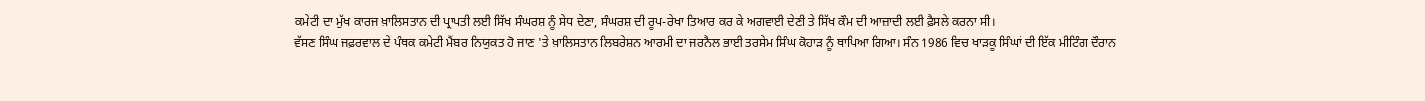ਕਮੇਟੀ ਦਾ ਮੁੱਖ ਕਾਰਜ ਖ਼ਾਲਿਸਤਾਨ ਦੀ ਪ੍ਰਾਪਤੀ ਲਈ ਸਿੱਖ ਸੰਘਰਸ਼ ਨੂੰ ਸੇਧ ਦੇਣਾ, ਸੰਘਰਸ਼ ਦੀ ਰੂਪ-ਰੇਖਾ ਤਿਆਰ ਕਰ ਕੇ ਅਗਵਾਈ ਦੇਣੀ ਤੇ ਸਿੱਖ ਕੌਮ ਦੀ ਆਜ਼ਾਦੀ ਲਈ ਫ਼ੈਸਲੇ ਕਰਨਾ ਸੀ।
ਵੱਸਣ ਸਿੰਘ ਜਫ਼ਰਵਾਲ ਦੇ ਪੰਥਕ ਕਮੇਟੀ ਮੈਂਬਰ ਨਿਯੁਕਤ ਹੋ ਜਾਣ 'ਤੇ ਖ਼ਾਲਿਸਤਾਨ ਲਿਬਰੇਸ਼ਨ ਆਰਮੀ ਦਾ ਜਰਨੈਲ ਭਾਈ ਤਰਸੇਮ ਸਿੰਘ ਕੋਹਾੜ ਨੂੰ ਥਾਪਿਆ ਗਿਆ। ਸੰਨ 1986 ਵਿਚ ਖਾੜਕੂ ਸਿੰਘਾਂ ਦੀ ਇੱਕ ਮੀਟਿੰਗ ਦੌਰਾਨ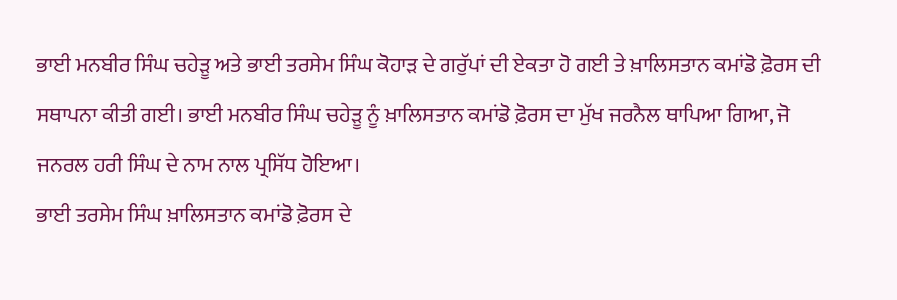ਭਾਈ ਮਨਬੀਰ ਸਿੰਘ ਚਹੇੜੂ ਅਤੇ ਭਾਈ ਤਰਸੇਮ ਸਿੰਘ ਕੋਹਾੜ ਦੇ ਗਰੁੱਪਾਂ ਦੀ ਏਕਤਾ ਹੋ ਗਈ ਤੇ ਖ਼ਾਲਿਸਤਾਨ ਕਮਾਂਡੋ ਫ਼ੋਰਸ ਦੀ ਸਥਾਪਨਾ ਕੀਤੀ ਗਈ। ਭਾਈ ਮਨਬੀਰ ਸਿੰਘ ਚਹੇੜੂ ਨੂੰ ਖ਼ਾਲਿਸਤਾਨ ਕਮਾਂਡੋ ਫ਼ੋਰਸ ਦਾ ਮੁੱਖ ਜਰਨੈਲ ਥਾਪਿਆ ਗਿਆ, ਜੋ ਜਨਰਲ ਹਰੀ ਸਿੰਘ ਦੇ ਨਾਮ ਨਾਲ ਪ੍ਰਸਿੱਧ ਹੋਇਆ।
ਭਾਈ ਤਰਸੇਮ ਸਿੰਘ ਖ਼ਾਲਿਸਤਾਨ ਕਮਾਂਡੋ ਫ਼ੋਰਸ ਦੇ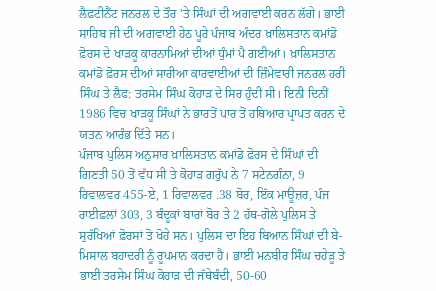ਲੈਫ਼ਟੀਨੈਂਟ ਜਨਰਲ ਦੇ ਤੌਰ 'ਤੇ ਸਿੰਘਾਂ ਦੀ ਅਗਵਾਈ ਕਰਨ ਲੱਗੇ। ਭਾਈ ਸਾਹਿਬ ਜੀ ਦੀ ਅਗਵਾਈ ਹੇਠ ਪੂਰੇ ਪੰਜਾਬ ਅੰਦਰ ਖ਼ਾਲਿਸਤਾਨ ਕਮਾਂਡੋ ਫ਼ੋਰਸ ਦੇ ਖਾੜਕੂ ਕਾਰਨਾਮਿਆਂ ਦੀਆਂ ਧੁੰਮਾਂ ਪੈ ਗਈਆਂ। ਖ਼ਾਲਿਸਤਾਨ ਕਮਾਂਡੋ ਫ਼ੋਰਸ ਦੀਆਂ ਸਾਰੀਆ ਕਾਰਵਾਈਆਂ ਦੀ ਜ਼ਿੰਮੇਵਾਰੀ ਜਨਰਲ ਹਰੀ ਸਿੰਘ ਤੇ ਲੈਫ: ਤਰਸੇਮ ਸਿੰਘ ਕੋਹਾੜ ਦੇ ਸਿਰ ਹੁੰਦੀ ਸੀ। ਇਨੀ ਦਿਨੀਂ 1986 ਵਿਚ ਖਾੜਕੂ ਸਿੰਘਾਂ ਨੇ ਭਾਰਤੋਂ ਪਾਰ ਤੋਂ ਹਥਿਆਰ ਪ੍ਰਾਪਤ ਕਰਨ ਦੇ ਯਤਨ ਆਰੰਭ ਦਿੱਤੇ ਸਨ।
ਪੰਜਾਬ ਪੁਲਿਸ ਅਨੁਸਾਰ ਖ਼ਾਲਿਸਤਾਨ ਕਮਾਂਡੋ ਫ਼ੋਰਸ ਦੇ ਸਿੰਘਾਂ ਦੀ ਗਿਣਤੀ 50 ਤੋਂ ਵੱਧ ਸੀ ਤੇ ਕੋਹਾੜ ਗਰੁੱਪ ਨੇ 7 ਸਟੇਨਗੰਨਾ, 9 ਰਿਵਾਲਵਰ 455-ਏ, 1 ਰਿਵਾਲਵਰ .38 ਬੋਰ, ਇੱਕ ਮਾਊਜ਼ਰ, ਪੰਜ ਰਾਈਫ਼ਲਾਂ 303, 3 ਬੰਦੂਕਾਂ ਬਾਰਾਂ ਬੋਰ ਤੇ 2 ਹੱਥ-ਗੋਲੇ ਪੁਲਿਸ ਤੇ ਸੁਰੱਖਿਆਂ ਫ਼ੋਰਸਾਂ ਤੋ ਖੋਹੇ ਸਨ। ਪੁਲਿਸ ਦਾ ਇਹ ਬਿਆਨ ਸਿੰਘਾਂ ਦੀ ਬੇ-ਮਿਸਾਲ ਬਹਾਦਰੀ ਨੂੰ ਰੂਪਮਾਨ ਕਰਦਾ ਹੈ। ਭਾਈ ਮਨਬੀਰ ਸਿੰਘ ਚਹੇੜੂ ਤੇ ਭਾਈ ਤਰਸੇਮ ਸਿੰਘ ਕੋਹਾੜ ਦੀ ਜੱਥੇਬੰਦੀ, 50-60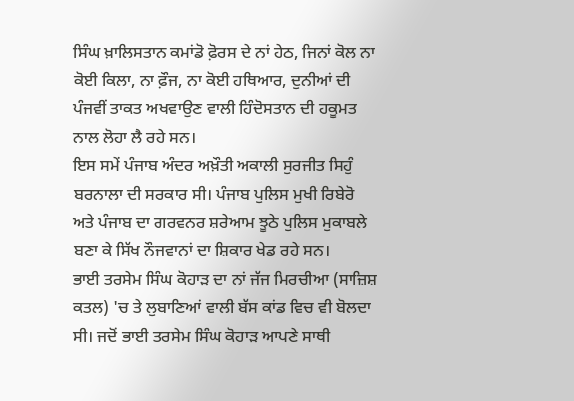ਸਿੰਘ ਖ਼ਾਲਿਸਤਾਨ ਕਮਾਂਡੋ ਫ਼ੋਰਸ ਦੇ ਨਾਂ ਹੇਠ, ਜਿਨਾਂ ਕੋਲ ਨਾ ਕੋਈ ਕਿਲਾ, ਨਾ ਫ਼ੌਜ, ਨਾ ਕੋਈ ਹਥਿਆਰ, ਦੁਨੀਆਂ ਦੀ ਪੰਜਵੀਂ ਤਾਕਤ ਅਖਵਾਉਣ ਵਾਲੀ ਹਿੰਦੋਸਤਾਨ ਦੀ ਹਕੂਮਤ ਨਾਲ ਲੋਹਾ ਲੈ ਰਹੇ ਸਨ।
ਇਸ ਸਮੇਂ ਪੰਜਾਬ ਅੰਦਰ ਅਖ਼ੌਤੀ ਅਕਾਲੀ ਸੁਰਜੀਤ ਸਿਹੁੰ ਬਰਨਾਲਾ ਦੀ ਸਰਕਾਰ ਸੀ। ਪੰਜਾਬ ਪੁਲਿਸ ਮੁਖੀ ਰਿਬੇਰੋ ਅਤੇ ਪੰਜਾਬ ਦਾ ਗਰਵਨਰ ਸ਼ਰੇਆਮ ਝੂਠੇ ਪੁਲਿਸ ਮੁਕਾਬਲੇ ਬਣਾ ਕੇ ਸਿੱਖ ਨੌਜਵਾਨਾਂ ਦਾ ਸ਼ਿਕਾਰ ਖੇਡ ਰਹੇ ਸਨ।
ਭਾਈ ਤਰਸੇਮ ਸਿੰਘ ਕੋਹਾੜ ਦਾ ਨਾਂ ਜੱਜ ਮਿਰਚੀਆ (ਸਾਜ਼ਿਸ਼ ਕਤਲ) 'ਚ ਤੇ ਲੁਬਾਣਿਆਂ ਵਾਲੀ ਬੱਸ ਕਾਂਡ ਵਿਚ ਵੀ ਬੋਲਦਾ ਸੀ। ਜਦੋਂ ਭਾਈ ਤਰਸੇਮ ਸਿੰਘ ਕੋਹਾੜ ਆਪਣੇ ਸਾਥੀ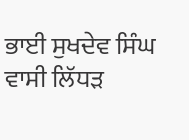ਭਾਈ ਸੁਖਦੇਵ ਸਿੰਘ ਵਾਸੀ ਲਿੱਧੜ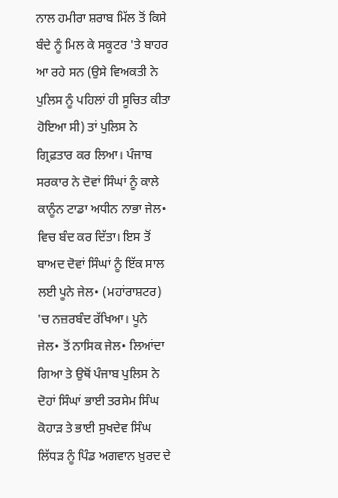ਨਾਲ ਹਮੀਰਾ ਸ਼ਰਾਬ ਮਿੱਲ ਤੋਂ ਕਿਸੇ ਬੰਦੇ ਨੂੰ ਮਿਲ ਕੇ ਸਕੂਟਰ 'ਤੇ ਬਾਹਰ ਆ ਰਹੇ ਸਨ (ਉਸੇ ਵਿਅਕਤੀ ਨੇ ਪੁਲਿਸ ਨੂੰ ਪਹਿਲਾਂ ਹੀ ਸੂਚਿਤ ਕੀਤਾ ਹੋਇਆ ਸੀ) ਤਾਂ ਪੁਲਿਸ ਨੇ ਗ੍ਰਿਫ਼ਤਾਰ ਕਰ ਲਿਆ। ਪੰਜਾਬ ਸਰਕਾਰ ਨੇ ਦੋਵਾਂ ਸਿੰਘਾਂ ਨੂੰ ਕਾਲੇ ਕਾਨੂੰਨ ਟਾਡਾ ਅਧੀਨ ਨਾਭਾ ਜੇਲ• ਵਿਚ ਬੰਦ ਕਰ ਦਿੱਤਾ। ਇਸ ਤੋਂ ਬਾਅਦ ਦੋਵਾਂ ਸਿੰਘਾਂ ਨੂੰ ਇੱਕ ਸਾਲ ਲਈ ਪੂਨੇ ਜੇਲ• (ਮਹਾਂਰਾਸ਼ਟਰ) 'ਚ ਨਜ਼ਰਬੰਦ ਰੱਖਿਆ। ਪੂਨੇ ਜੇਲ• ਤੋਂ ਨਾਸਿਕ ਜੇਲ• ਲਿਆਂਦਾ ਗਿਆ ਤੇ ਉਥੋਂ ਪੰਜਾਬ ਪੁਲਿਸ ਨੇ ਦੋਹਾਂ ਸਿੰਘਾਂ ਭਾਈ ਤਰਸੇਮ ਸਿੰਘ ਕੋਹਾੜ ਤੇ ਭਾਈ ਸੁਖਦੇਵ ਸਿੰਘ ਲਿੱਧੜ ਨੂੰ ਪਿੰਡ ਅਗਵਾਨ ਖ਼ੁਰਦ ਦੇ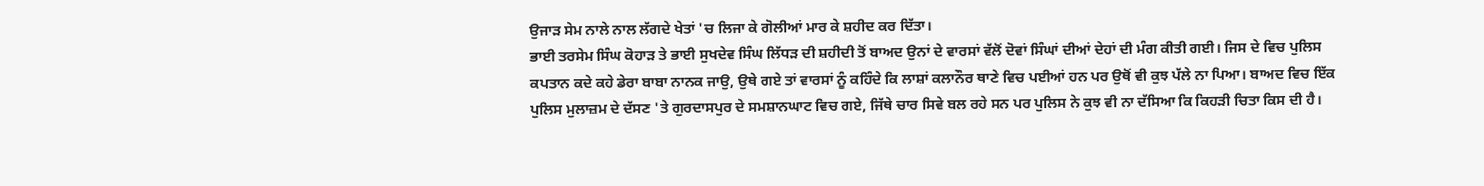ਉਜਾੜ ਸੇਮ ਨਾਲੇ ਨਾਲ ਲੱਗਦੇ ਖੇਤਾਂ 'ਚ ਲਿਜਾ ਕੇ ਗੋਲੀਆਂ ਮਾਰ ਕੇ ਸ਼ਹੀਦ ਕਰ ਦਿੱਤਾ।
ਭਾਈ ਤਰਸੇਮ ਸਿੰਘ ਕੋਹਾੜ ਤੇ ਭਾਈ ਸੁਖਦੇਵ ਸਿੰਘ ਲਿੱਧੜ ਦੀ ਸ਼ਹੀਦੀ ਤੋਂ ਬਾਅਦ ਉਨਾਂ ਦੇ ਵਾਰਸਾਂ ਵੱਲੋਂ ਦੋਵਾਂ ਸਿੰਘਾਂ ਦੀਆਂ ਦੇਹਾਂ ਦੀ ਮੰਗ ਕੀਤੀ ਗਈ। ਜਿਸ ਦੇ ਵਿਚ ਪੁਲਿਸ ਕਪਤਾਨ ਕਦੇ ਕਹੇ ਡੇਰਾ ਬਾਬਾ ਨਾਨਕ ਜਾਉ, ਉਥੇ ਗਏ ਤਾਂ ਵਾਰਸਾਂ ਨੂੰ ਕਹਿੰਦੇ ਕਿ ਲਾਸ਼ਾਂ ਕਲਾਨੌਰ ਥਾਣੇ ਵਿਚ ਪਈਆਂ ਹਨ ਪਰ ਉਥੋਂ ਵੀ ਕੁਝ ਪੱਲੇ ਨਾ ਪਿਆ। ਬਾਅਦ ਵਿਚ ਇੱਕ ਪੁਲਿਸ ਮੁਲਾਜ਼ਮ ਦੇ ਦੱਸਣ 'ਤੇ ਗੁਰਦਾਸਪੁਰ ਦੇ ਸਮਸ਼ਾਨਘਾਟ ਵਿਚ ਗਏ, ਜਿੱਥੇ ਚਾਰ ਸਿਵੇ ਬਲ ਰਹੇ ਸਨ ਪਰ ਪੁਲਿਸ ਨੇ ਕੁਝ ਵੀ ਨਾ ਦੱਸਿਆ ਕਿ ਕਿਹੜੀ ਚਿਤਾ ਕਿਸ ਦੀ ਹੈ।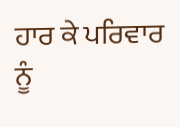ਹਾਰ ਕੇ ਪਰਿਵਾਰ ਨੂੰ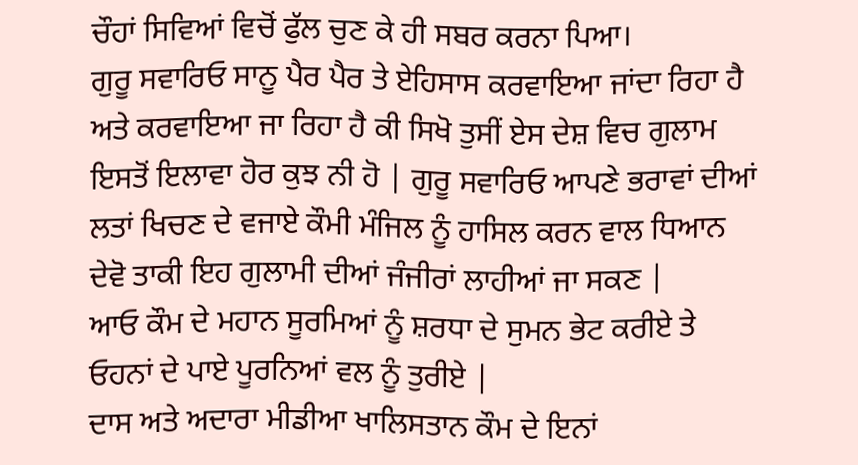ਚੌਹਾਂ ਸਿਵਿਆਂ ਵਿਚੋਂ ਫੁੱਲ ਚੁਣ ਕੇ ਹੀ ਸਬਰ ਕਰਨਾ ਪਿਆ।
ਗੁਰੂ ਸਵਾਰਿਓ ਸਾਨੂ ਪੈਰ ਪੈਰ ਤੇ ਏਹਿਸਾਸ ਕਰਵਾਇਆ ਜਾਂਦਾ ਰਿਹਾ ਹੈ ਅਤੇ ਕਰਵਾਇਆ ਜਾ ਰਿਹਾ ਹੈ ਕੀ ਸਿਖੋ ਤੁਸੀਂ ਏਸ ਦੇਸ਼ ਵਿਚ ਗੁਲਾਮ ਇਸਤੋਂ ਇਲਾਵਾ ਹੋਰ ਕੁਝ ਨੀ ਹੋ | ਗੁਰੂ ਸਵਾਰਿਓ ਆਪਣੇ ਭਰਾਵਾਂ ਦੀਆਂ ਲਤਾਂ ਖਿਚਣ ਦੇ ਵਜਾਏ ਕੌਮੀ ਮੰਜਿਲ ਨੂੰ ਹਾਸਿਲ ਕਰਨ ਵਾਲ ਧਿਆਨ ਦੇਵੋ ਤਾਕੀ ਇਹ ਗੁਲਾਮੀ ਦੀਆਂ ਜੰਜੀਰਾਂ ਲਾਹੀਆਂ ਜਾ ਸਕਣ |
ਆਓ ਕੌਮ ਦੇ ਮਹਾਨ ਸੂਰਮਿਆਂ ਨੂੰ ਸ਼ਰਧਾ ਦੇ ਸੁਮਨ ਭੇਟ ਕਰੀਏ ਤੇ ਓਹਨਾਂ ਦੇ ਪਾਏ ਪੂਰਨਿਆਂ ਵਲ ਨੂੰ ਤੁਰੀਏ |
ਦਾਸ ਅਤੇ ਅਦਾਰਾ ਮੀਡੀਆ ਖਾਲਿਸਤਾਨ ਕੌਮ ਦੇ ਇਨਾਂ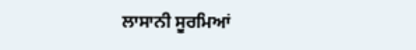ਲਾਸਾਨੀ ਸੂਰਮਿਆਂ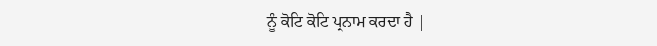ਨੂੰ ਕੋਟਿ ਕੋਟਿ ਪ੍ਰਨਾਮ ਕਰਦਾ ਹੈ |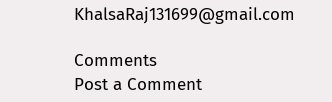KhalsaRaj131699@gmail.com

Comments
Post a Comment